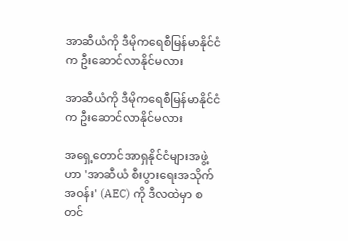အာဆီယံကို ဒီမိုကရေစီမြန်မာနိုင်ငံက ဦးဆောင်လာနိုင်မလား

အာဆီယံကို ဒီမိုကရေစီမြန်မာနိုင်ငံက ဦးဆောင်လာနိုင်မလား

အရှေ့တောင်အာရှနိုင်ငံများအဖွဲ့ဟာ 'အာဆီယံ စီးပွားရေးအသိုက်အဝန်း' (AEC) ကို ဒီလထဲမှာ စတင်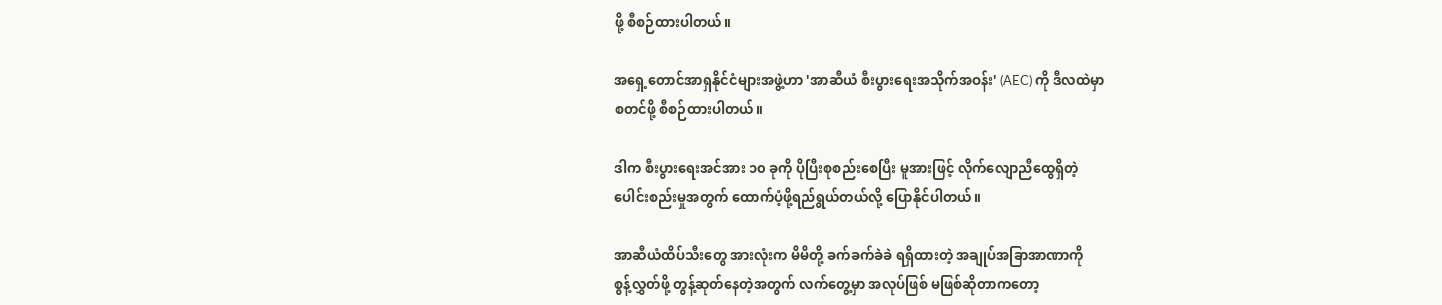ဖို့ စီစဉ်ထားပါတယ်။

အရှေ့တောင်အာရှနိုင်ငံများအဖွဲ့ဟာ 'အာဆီယံ စီးပွားရေးအသိုက်အဝန်း' (AEC) ကို ဒီလထဲမှာ
စတင်ဖို့ စီစဉ်ထားပါတယ်။

ဒါက စီးပွားရေးအင်အား ၁၀ ခုကို ပိုပြီးစုစည်းစေပြီး မူအားဖြင့် လိုက်လျောညီထွေရှိတဲ့
ပေါင်းစည်းမှုအတွက် ထောက်ပံ့ဖို့ရည်ရွယ်တယ်လို့ ပြောနိုင်ပါတယ်။

အာဆီယံထိပ်သီးတွေ အားလုံးက မိမိတို့ ခက်ခက်ခဲခဲ ရရှိထားတဲ့ အချုပ်အခြာအာဏာကို
စွန့်လွှတ်ဖို့ တွန့်ဆုတ်နေတဲ့အတွက် လက်တွေ့မှာ အလုပ်ဖြစ် မဖြစ်ဆိုတာကတော့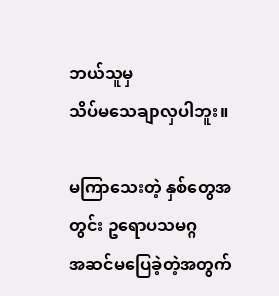ဘယ်သူမှ
သိပ်မသေချာလှပါဘူး။

မကြာသေးတဲ့ နှစ်တွေအတွင်း ဥရောပသမဂ္ဂ
အဆင်မပြေခဲ့တဲ့အတွက်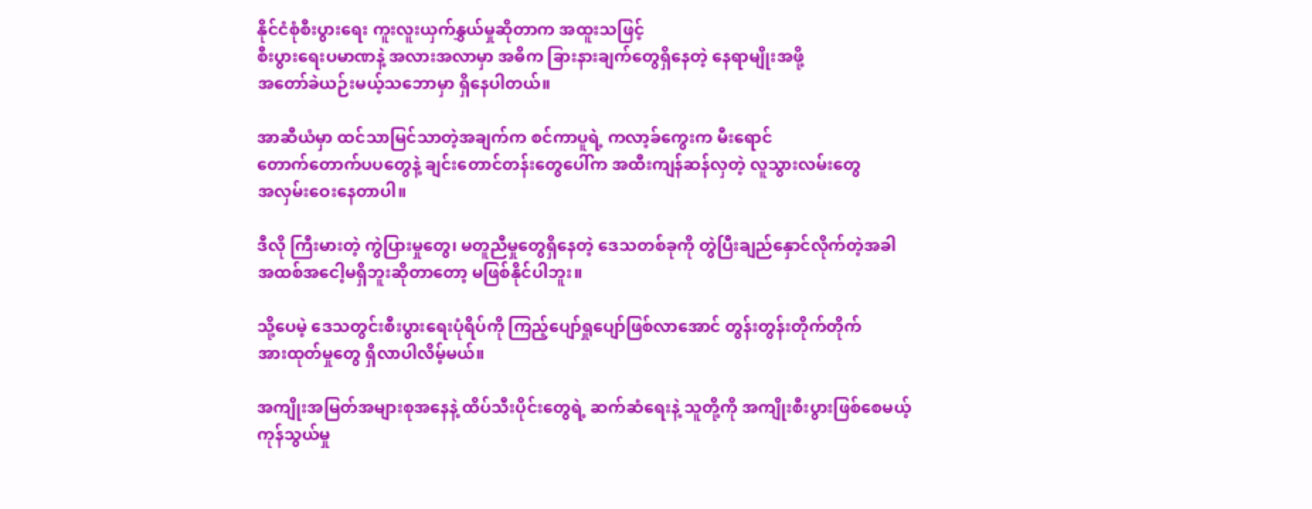နိုင်ငံစုံစီးပွားရေး ကူးလူးယှက်နွှယ်မှုဆိုတာက အထူးသဖြင့်
စီးပွားရေးပမာဏနဲ့ အလားအလာမှာ အဓိက ခြားနားချက်တွေရှိနေတဲ့ နေရာမျိုးအဖို့
အတော်ခဲယဉ်းမယ့်သဘောမှာ ရှိနေပါတယ်။

အာဆီယံမှာ ထင်သာမြင်သာတဲ့အချက်က စင်ကာပူရဲ့ ကလာ့ခ်ကွေးက မီးရောင်
တောက်တောက်ပပတွေနဲ့ ချင်းတောင်တန်းတွေပေါ်က အထီးကျန်ဆန်လှတဲ့ လူသွားလမ်းတွေ
အလှမ်းဝေးနေတာပါ။

ဒီလို ကြီးမားတဲ့ ကွဲပြားမှုတွေ၊ မတူညီမှုတွေရှိနေတဲ့ ဒေသတစ်ခုကို တွဲပြီးချည်နှောင်လိုက်တဲ့အခါ
အထစ်အငေါ့မရှိဘူးဆိုတာတော့ မဖြစ်နိုင်ပါဘူး။

သို့ပေမဲ့ ဒေသတွင်းစီးပွားရေးပုံရိပ်ကို ကြည့်ပျော်ရှုပျော်ဖြစ်လာအောင် တွန်းတွန်းတိုက်တိုက်
အားထုတ်မှုတွေ ရှိလာပါလိမ့်မယ်။

အကျိုးအမြတ်အများစုအနေနဲ့ ထိပ်သီးပိုင်းတွေရဲ့ ဆက်ဆံရေးနဲ့ သူတို့ကို အကျိုးစီးပွားဖြစ်စေမယ့်
ကုန်သွယ်မှု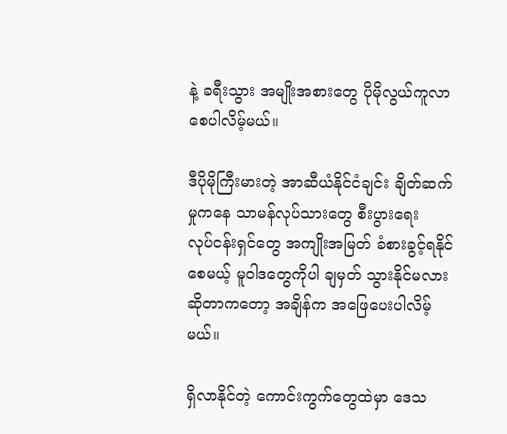နဲ့ ခရီးသွား အမျိုးအစားတွေ ပိုမိုလွယ်ကူလာစေပါလိမ့်မယ်။

ဒီပိုမိုကြီးမားတဲ့ အာဆီယံနိုင်ငံချင်း ချိတ်ဆက်မှုကနေ သာမန်လုပ်သားတွေ စီးပွားရေး
လုပ်ငန်းရှင်တွေ အကျိုးအမြတ် ခံစားခွင့်ရနိုင်စေမယ့် မူဝါဒတွေကိုပါ ချမှတ် သွားနိုင်မလား
ဆိုတာကတော့ အချိန်က အဖြေပေးပါလိမ့်မယ်။

ရှိလာနိုင်တဲ့ ကောင်းကွက်တွေထဲမှာ ဒေသ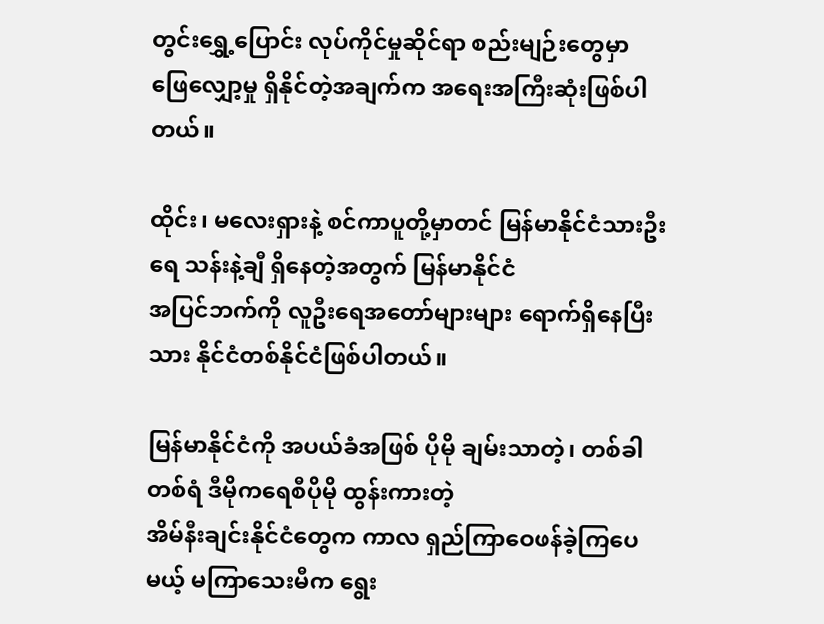တွင်းရွှေ့ပြောင်း လုပ်ကိုင်မှုဆိုင်ရာ စည်းမျဉ်းတွေမှာ
ဖြေလျှော့မှု ရှိနိုင်တဲ့အချက်က အရေးအကြီးဆုံးဖြစ်ပါတယ်။

ထိုင်း၊ မလေးရှားနဲ့ စင်ကာပူတို့မှာတင် မြန်မာနိုင်ငံသားဦးရေ သန်းနဲ့ချီ ရှိနေတဲ့အတွက် မြန်မာနိုင်ငံ
အပြင်ဘက်ကို လူဦးရေအတော်များများ ရောက်ရှိနေပြီးသား နိုင်ငံတစ်နိုင်ငံဖြစ်ပါတယ်။

မြန်မာနိုင်ငံကို အပယ်ခံအဖြစ် ပိုမို ချမ်းသာတဲ့၊ တစ်ခါတစ်ရံ ဒီမိုကရေစီပိုမို ထွန်းကားတဲ့
အိမ်နီးချင်းနိုင်ငံတွေက ကာလ ရှည်ကြာဝေဖန်ခဲ့ကြပေမယ့် မကြာသေးမီက ရွေး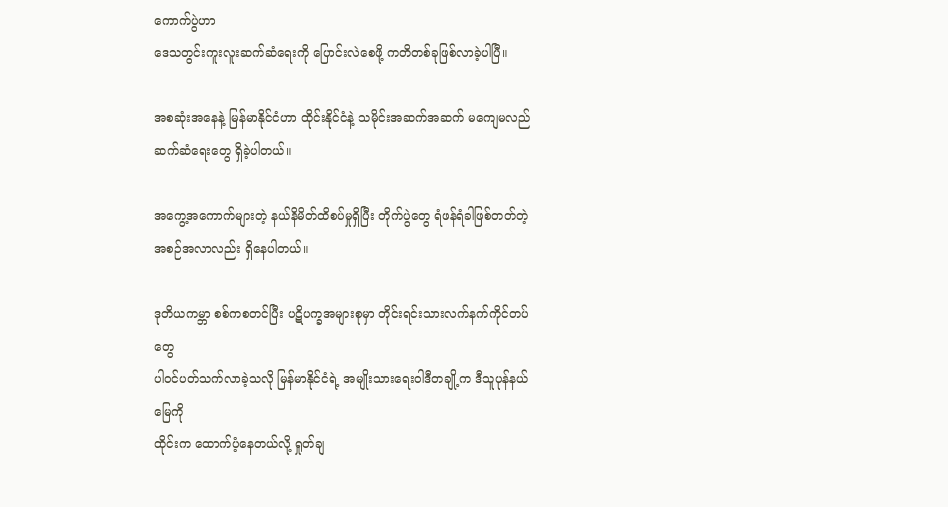ကောက်ပွဲဟာ
ဒေသတွင်းကူးလူးဆက်ဆံရေးကို ပြောင်းလဲစေဖို့ ကတိတစ်ခုဖြစ်လာခဲ့ပါပြီ။

အစဆုံးအနေနဲ့ မြန်မာနိုင်ငံဟာ ထိုင်းနိုင်ငံနဲ့ သမိုင်းအဆက်အဆက် မကျေမလည်
ဆက်ဆံရေးတွေ ရှိခဲ့ပါတယ်။

အကွေ့အကောက်များတဲ့ နယ်နိမိတ်ထိစပ်မှုရှိပြီး တိုက်ပွဲတွေ ရံဖန်ရံခါဖြစ်တတ်တဲ့
အစဉ်အလာလည်း ရှိနေပါတယ်။

ဒုတိယကမ္ဘာ စစ်ကစတင်ပြီး ပဋိပက္ခအများစုမှာ တိုင်းရင်းသားလက်နက်ကိုင်တပ်တွေ
ပါ၀င်ပတ်သက်လာခဲ့သလို မြန်မာနိုင်ငံရဲ့ အမျိုးသားရေးဝါဒီတချို့က ဒီသူပုန်နယ်မြေကို
ထိုင်းက ထောက်ပံ့နေတယ်လို့ ရှုတ်ချ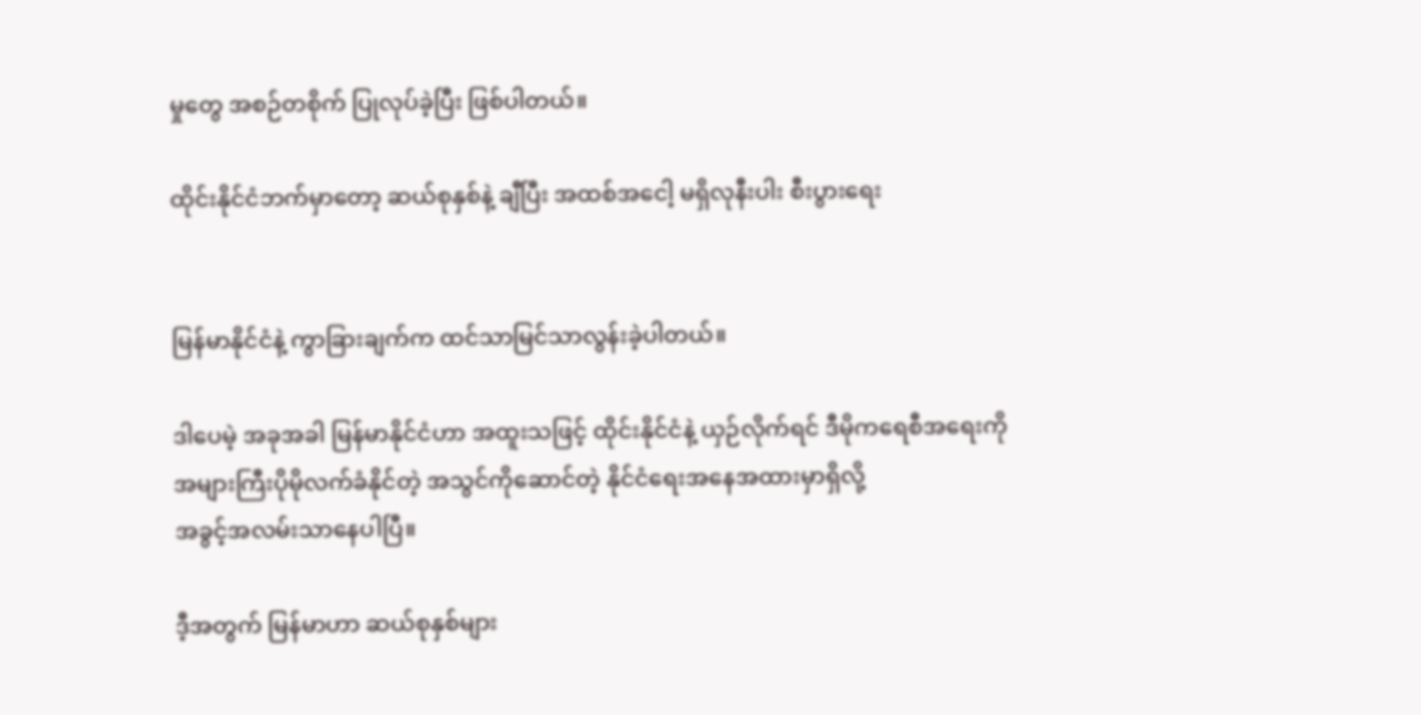မှုတွေ အစဉ်တစိုက် ပြုလုပ်ခဲ့ပြီး ဖြစ်ပါတယ်။

ထိုင်းနိုင်ငံဘက်မှာတော့ ဆယ်စုနှစ်နဲ့ ချီပြီး အထစ်အငေါ့ မရှိလုနီးပါး စီးပွားရေး


မြန်မာနိုင်ငံနဲ့ ကွာခြားချက်က ထင်သာမြင်သာလွန်းခဲ့ပါတယ်။

ဒါပေမဲ့ အခုအခါ မြန်မာနိုင်ငံဟာ အထူးသဖြင့် ထိုင်းနိုင်ငံနဲ့ ယှဉ်လိုက်ရင် ဒီမိုကရေစီအရေးကို
အများကြီးပိုမိုလက်ခံနိုင်တဲ့ အသွင်ကိုဆောင်တဲ့ နိုင်ငံရေးအနေအထားမှာရှိလို့
အခွင့်အလမ်းသာနေပါပြီ။

ဒီ့အတွက် မြန်မာဟာ ဆယ်စုနှစ်များ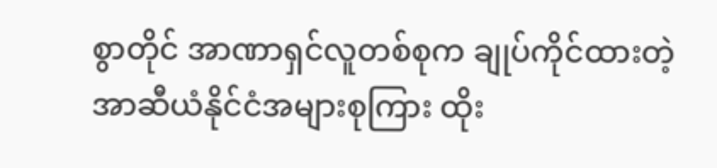စွာတိုင် အာဏာရှင်လူတစ်စုက ချုပ်ကိုင်ထားတဲ့
အာဆီယံနိုင်ငံအများစုကြား ထိုး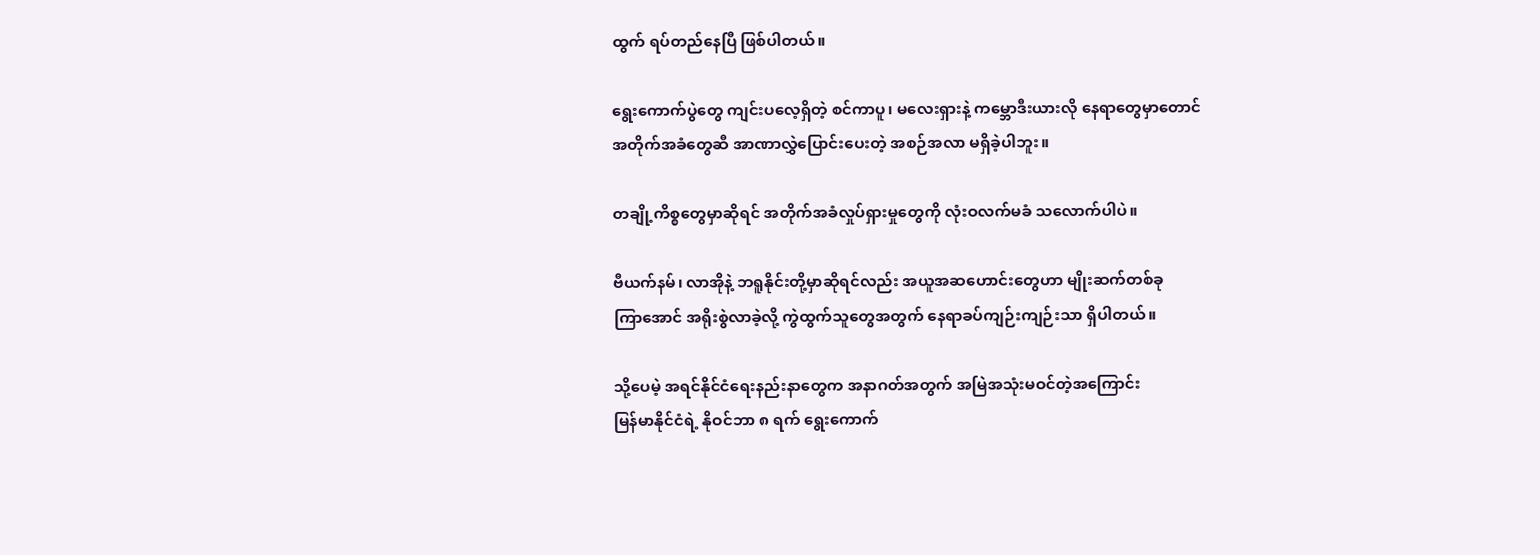ထွက် ရပ်တည်နေပြီ ဖြစ်ပါတယ်။

ရွေးကောက်ပွဲတွေ ကျင်းပလေ့ရှိတဲ့ စင်ကာပူ၊ မလေးရှားနဲ့ ကမ္ဘောဒီးယားလို နေရာတွေမှာတောင်
အတိုက်အခံတွေဆီ အာဏာလွှဲပြောင်းပေးတဲ့ အစဉ်အလာ မရှိခဲ့ပါဘူး။

တချို့ကိစ္စတွေမှာဆိုရင် အတိုက်အခံလှုပ်ရှားမှုတွေကို လုံးဝလက်မခံ သလောက်ပါပဲ။

ဗီယက်နမ်၊ လာအိုနဲ့ ဘရူနိုင်းတို့မှာဆိုရင်လည်း အယူအဆဟောင်းတွေဟာ မျိုးဆက်တစ်ခု
ကြာအောင် အရိုးစွဲလာခဲ့လို့ ကွဲထွက်သူတွေအတွက် နေရာခပ်ကျဉ်းကျဉ်းသာ ရှိပါတယ်။

သို့ပေမဲ့ အရင်နိုင်ငံရေးနည်းနာတွေက အနာဂတ်အတွက် အမြဲအသုံးမဝင်တဲ့အကြောင်း
မြန်မာနိုင်ငံရဲ့ နိုဝင်ဘာ ၈ ရက် ရွေးကောက်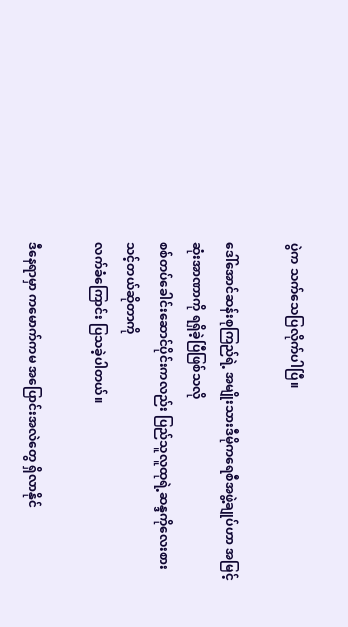ပွဲက သက်သေပြလိုက်ပါပြီ။

ဒေါ်အောင်ဆန်းစုကြည်ရဲ့ အမျိုးသားဒီမိုကရေစီအဖွဲ့ချုပ်ဟာ အမြင့်ဆုံးအာဏာကို ရရှိခဲ့ပြီဖြစ်သလို
စစ်တပ်ခေါင်းဆောင်ပိုင်းကလည်း ပြည်သူလူထုရဲ့ဆန္ဒကိုလေးစား သင့်တယ်ဆိုတာကို
လက်ခံကြောင်း ပြသခဲ့ပါတယ်။

ဒီနေရာမှာ ကမောက်ကမ အပြောင်းအလဲတွေ ရှိလာနိုင်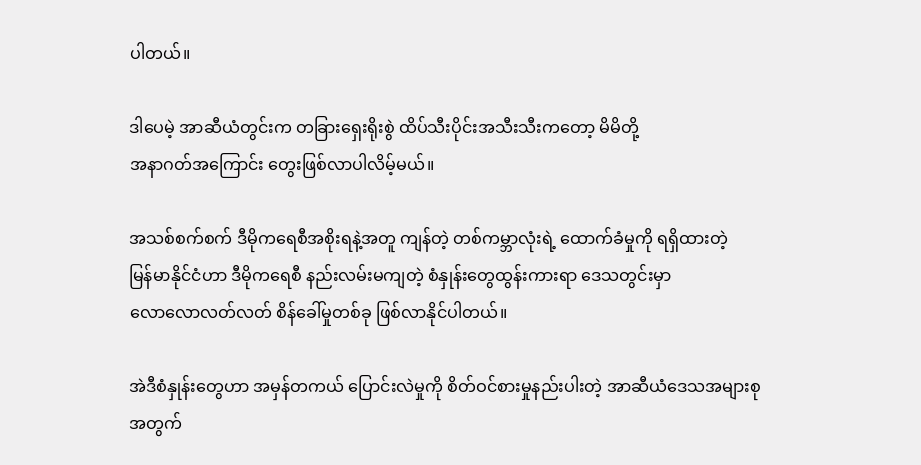ပါတယ်။

ဒါပေမဲ့ အာဆီယံတွင်းက တခြားရှေးရိုးစွဲ ထိပ်သီးပိုင်းအသီးသီးကတော့ မိမိတို့
အနာဂတ်အကြောင်း တွေးဖြစ်လာပါလိမ့်မယ်။

အသစ်စက်စက် ဒီမိုကရေစီအစိုးရနဲ့အတူ ကျန်တဲ့ တစ်ကမ္ဘာလုံးရဲ့ ထောက်ခံမှုကို ရရှိထားတဲ့
မြန်မာနိုင်ငံဟာ ဒီမိုကရေစီ နည်းလမ်းမကျတဲ့ စံနှုန်းတွေထွန်းကားရာ ဒေသတွင်းမှာ
လောလောလတ်လတ် စိန်ခေါ်မှုတစ်ခု ဖြစ်လာနိုင်ပါတယ်။

အဲဒီစံနှုန်းတွေဟာ အမှန်တကယ် ပြောင်းလဲမှုကို စိတ်ဝင်စားမှုနည်းပါးတဲ့ အာဆီယံဒေသအများစု
အတွက်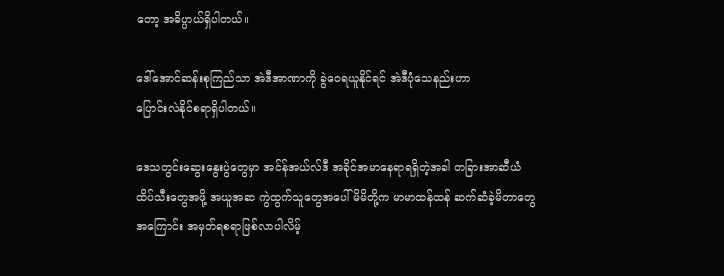တော့ အဓိပ္ပာယ်ရှိပါတယ်။

ဒေါ်အောင်ဆန်းစုကြည်သာ အဲဒီအာဏာကို ခွဲဝေရယူနိုင်ရင် အဲဒီပုံသေနည်းဟာ
ပြောင်းလဲနိုင်စရာရှိပါတယ်။

ဒေသတွင်းဆွေးနွေးပွဲတွေမှာ အင်န်အယ်လ်ဒီ အခိုင်အမာနေရာရရှိတဲ့အခါ တခြားအာဆီယံ
ထိပ်သီးတွေအဖို့ အယူအဆ ကွဲထွက်သူတွေအပေါ် မိမိတို့က မာမာထန်ထန် ဆက်ဆံခဲ့မိတာတွေ
အကြောင်း အမှတ်ရစရာဖြစ်လာပါလိမ့်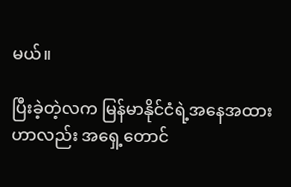မယ်။

ပြီးခဲ့တဲ့လက မြန်မာနိုင်ငံရဲ့အနေအထားဟာလည်း အရှေ့တောင်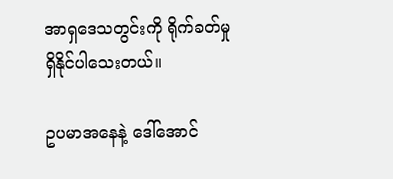အာရှဒေသတွင်းကို ရိုက်ခတ်မှု
ရှိနိုင်ပါသေးတယ်။

ဥပမာအနေနဲ့ ဒေါ်အောင်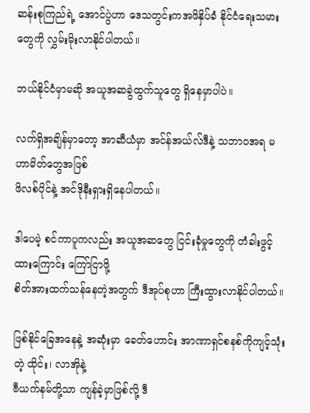ဆန်းစုကြည်ရဲ့ အောင်ပွဲဟာ ဒေသတွင်းကအဖိနှိပ်ခံ နိုင်ငံရေးသမား
တွေကို လွှမ်းမိုးလာနိုင်ပါတယ်။

ဘယ်နိုင်ငံမှာမဆို အယူအဆခွဲထွက်သူတွေ ရှိနေမှာပါပဲ။

လက်ရှိအချိန်မှာတော့ အာဆီယံမှာ အင်န်အယ်လ်ဒီနဲ့ သဘာဝအရ မဟာမိတ်တွေအဖြစ်
ဖိလစ်ပိုင်နဲ့ အင်ဒိုနီးရှားရှိနေပါတယ်။

ဒါပေမဲ့ စင်ကာပူကလည်း အယူအဆတွေ ငြင်းခုံမှုတွေကို တံခါးဖွင့်ထားကြောင်း ကြော်ငြာဖို့
စိတ်အားထက်သန်နေတဲ့အတွက် ဒီအုပ်စုဟာ ကြီးထွားလာနိုင်ပါတယ်။

ဖြစ်နိုင်ခြေအနေနဲ့ အဆုံးမှာ ခေတ်ဟောင်း အာဏာရှင်စနစ်ကိုကျင့်သုံးတဲ့ ထိုင်း၊ လာအိုနဲ့
ဗီယက်နမ်တို့သာ ကျန်ခဲ့မှာဖြစ်လို့ ဒီ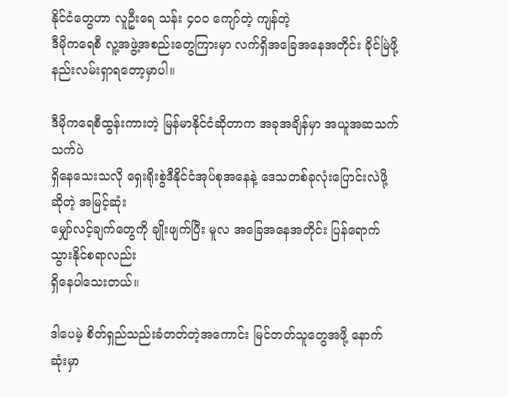နိုင်ငံတွေဟာ လူဦးရေ သန်း ၄၀၀ ကျော်တဲ့ ကျန်တဲ့
ဒီမိုကရေစီ လူ့အဖွဲ့အစည်းတွေကြားမှာ လက်ရှိအခြေအနေအတိုင်း ခိုင်မြဲဖို့
နည်းလမ်းရှာရတော့မှာပါ။

ဒီမိုကရေစီထွန်းကားတဲ့ မြန်မာနိုင်ငံဆိုတာက အခုအချိန်မှာ အယူအဆသက်သက်ပဲ
ရှိနေသေးသလို ရှေးရိုးစွဲဒီနိုင်ငံအုပ်စုအနေနဲ့ ဒေသတစ်ခုလုံးပြောင်းလဲဖို့ဆိုတဲ့ အမြင့်ဆုံး
မျှော်လင့်ချက်တွေကို ချိုးဖျက်ပြီး မူလ အခြေအနေအတိုင်း ပြန်ရောက်သွားနိုင်စရာလည်း
ရှိနေပါသေးတယ်။

ဒါပေမဲ့ စိတ်ရှည်သည်းခံတတ်တဲ့အကောင်း မြင်တတ်သူတွေအဖို့ နောက်ဆုံးမှာ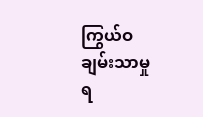ကြွယ်ဝချမ်းသာမှု
ရ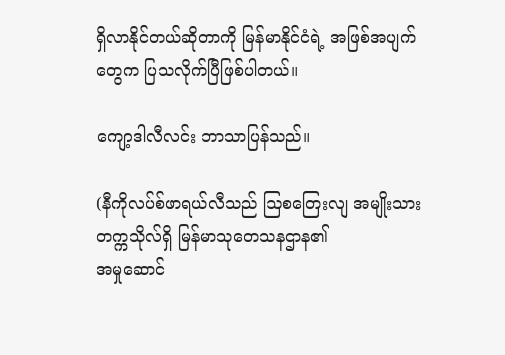ရှိလာနိုင်တယ်ဆိုတာကို မြန်မာနိုင်ငံရဲ့ အဖြစ်အပျက်တွေက ပြသလိုက်ပြီဖြစ်ပါတယ်။

ကျော့ဒါလီလင်း ဘာသာပြန်သည်။

(နီကိုလပ်စ်ဖာရယ်လီသည် ဩစတြေးလျ အမျိုးသားတက္ကသိုလ်ရှိ မြန်မာသုတေသနဌာန၏
အမှုဆောင်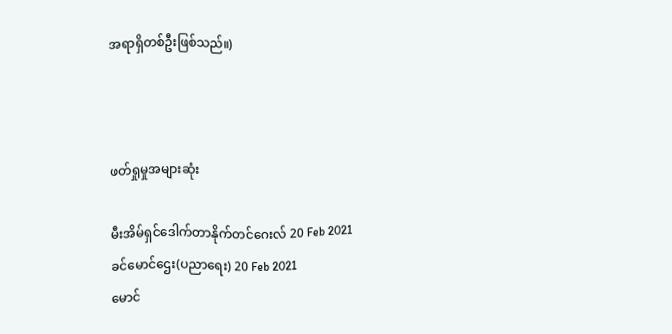အရာရှိတစ်ဦးဖြစ်သည်။)



ဖတ်ရှုမှုအများဆုံး

မီးအိမ်ရှင်ဒေါက်တာနိုက်တင်ဂေးလ် 20 Feb 2021
ခင်မောင်ဌေး(ပညာရေး) 20 Feb 2021
မောင်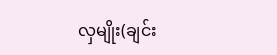လှမျိုး(ချင်း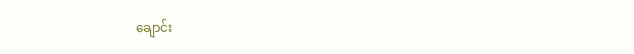ချောင်း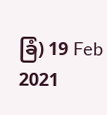ခြံ) 19 Feb 2021